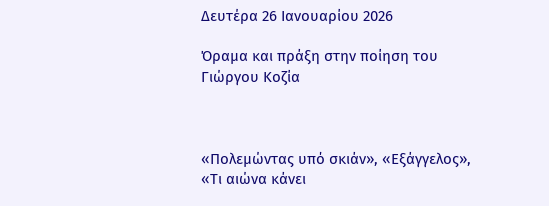Δευτέρα 26 Ιανουαρίου 2026

Όραμα και πράξη στην ποίηση του Γιώργου Κοζία



«Πολεμώντας υπό σκιάν», «Εξάγγελος», «Τι αιώνα κάνει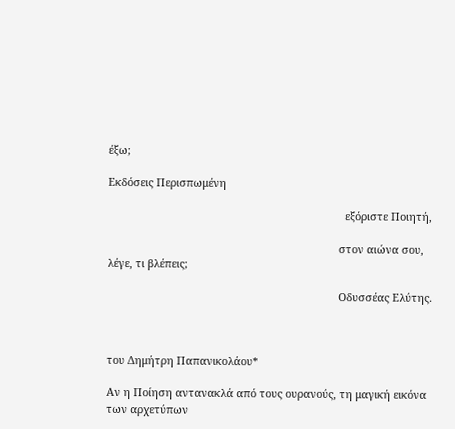έξω;

Εκδόσεις Περισπωμένη

                                                                               εξόριστε Ποιητή,

                                                                             στον αιώνα σου, λέγε, τι βλέπεις;

                                                                             Οδυσσέας Ελύτης.



του Δημήτρη Παπανικολάου*

Αν η Ποίηση αντανακλά από τους ουρανούς, τη μαγική εικόνα των αρχετύπων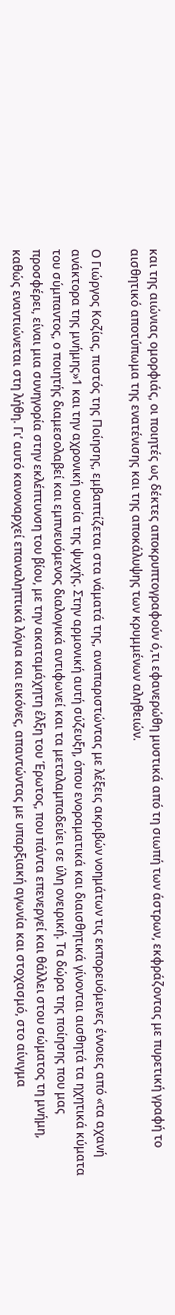και της αιώνιας ομορφιάς, οι ποιητές ως δέκτες αποκρυπτογραφούν ό,τι εφανερώθη μυστικά από τη σιωπή των άστρων, εκφράζοντας με πυρετική γραφή το αισθητικό αποτύπωμα της ενατένισης και της αποκάλυψης των κρυμμένων αληθειών.

Ο Γιώργος Κοζίας, πιστός της Ποίησης, εμβαπτίζεται στα νάματά της, αναπαριστώντας με λέξεις ακριβών νοημάτων τις εκπορευόμενες έννοιες από «τα αχανή ανάκτορα της μνήμης»1 και την αχρονική ουσία της ψυχής. Στην αρμονική αυτή σύζευξη, όπου ενοραματικά και διαισθητικά γίνονται αισθητά τα ηχητικά κύματα του σύμπαντος, ο ποιητής διαμεσολαβεί και εμπνευόμενος διαλογικά αντιφωνεί και τα μεταλαμπαδεύει σε ύλη ονειρική. Τα δώρα της ποίησης που μας προσφέρει, είναι μια συνηγορία στην εκλέπτυνση του βίου, με την ακαταμάχητη έλξη του Έρωτος, που πάντα επενεργεί και θάλλει στου σώματος τη μνήμη, καθώς εναντιώνεται στη λήθη. Γι’ αυτό κανοναρχεί επαναληπτικά λόγια και εικόνες, απαντώντας με υπαρξιακή αγωνία και στοχασμό, στο αίνιγμα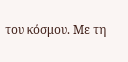του κόσμου. Με τη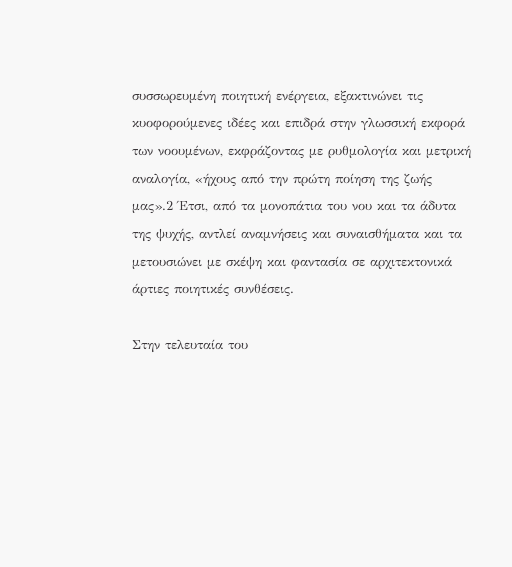συσσωρευμένη ποιητική ενέργεια, εξακτινώνει τις κυοφορούμενες ιδέες και επιδρά στην γλωσσική εκφορά των νοουμένων, εκφράζοντας με ρυθμολογία και μετρική αναλογία, «ήχους από την πρώτη ποίηση της ζωής μας».2 Έτσι, από τα μονοπάτια του νου και τα άδυτα της ψυχής, αντλεί αναμνήσεις και συναισθήματα και τα μετουσιώνει με σκέψη και φαντασία σε αρχιτεκτονικά άρτιες ποιητικές συνθέσεις.

Στην τελευταία του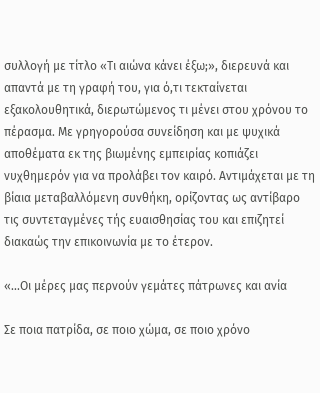συλλογή με τίτλο «Τι αιώνα κάνει έξω;», διερευνά και απαντά με τη γραφή του, για ό,τι τεκταίνεται εξακολουθητικά, διερωτώμενος τι μένει στου χρόνου το πέρασμα. Με γρηγορούσα συνείδηση και με ψυχικά αποθέματα εκ της βιωμένης εμπειρίας κοπιάζει νυχθημερόν για να προλάβει τον καιρό. Αντιμάχεται με τη βίαια μεταβαλλόμενη συνθήκη, ορίζοντας ως αντίβαρο τις συντεταγμένες τής ευαισθησίας του και επιζητεί διακαώς την επικοινωνία με το έτερον.

«...Οι μέρες μας περνούν γεμάτες πάτρωνες και ανία

Σε ποια πατρίδα, σε ποιο χώμα, σε ποιο χρόνο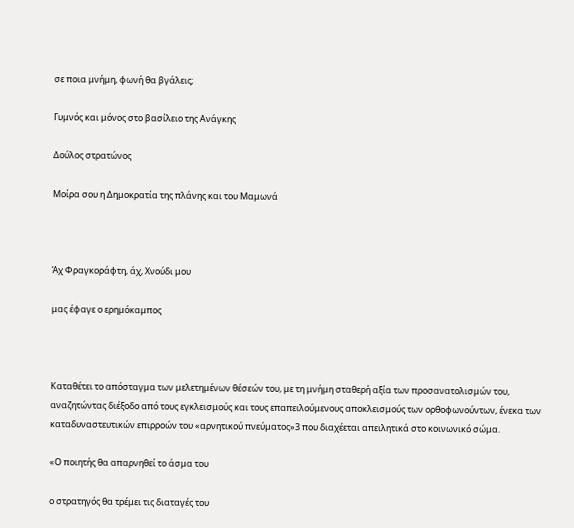σε ποια μνήμη, φωνή θα βγάλεις;

Γυμνός και μόνος στο βασίλειο της Ανάγκης

Δούλος στρατώνος

Μοίρα σου η Δημοκρατία της πλάνης και του Μαμωνά



Άχ Φραγκοράφτη, άχ, Χνούδι μου

μας έφαγε ο ερημόκαμπος



Καταθέτει το απόσταγμα των μελετημένων θέσεών του, με τη μνήμη σταθερή αξία των προσανατολισμών του, αναζητώντας διέξοδο από τους εγκλεισμούς και τους επαπειλούμενους αποκλεισμούς των ορθοφωνούντων, ένεκα των καταδυναστευτικών επιρροών του «αρνητικού πνεύματος»3 που διαχέεται απειλητικά στο κοινωνικό σώμα.

«Ο ποιητής θα απαρνηθεί το άσμα του

ο στρατηγός θα τρέμει τις διαταγές του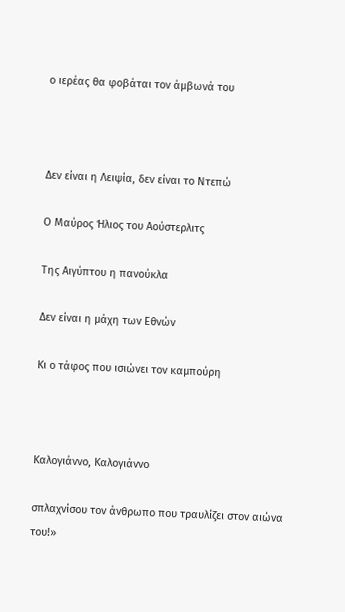ο ιερέας θα φοβάται τον άμβωνά του



Δεν είναι η Λειψία, δεν είναι το Ντεπώ

Ο Μαύρος Ήλιος του Αούστερλιτς

Της Αιγύπτου η πανούκλα

Δεν είναι η μάχη των Εθνών

Κι ο τάφος που ισιώνει τον καμπούρη



Καλογιάννο, Καλογιάννο

σπλαχνίσου τον άνθρωπο που τραυλίζει στον αιώνα του!»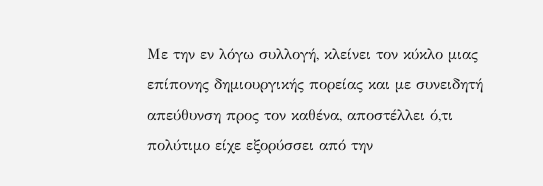Με την εν λόγω συλλογή, κλείνει τον κύκλο μιας επίπονης δημιουργικής πορείας και με συνειδητή απεύθυνση προς τον καθένα, αποστέλλει ό,τι πολύτιμο είχε εξορύσσει από την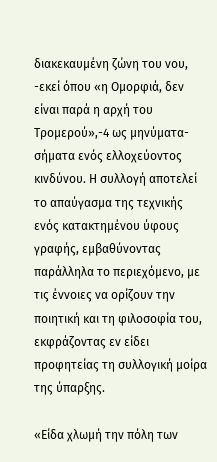διακεκαυμένη ζώνη του νου, -εκεί όπου «η Ομορφιά, δεν είναι παρά η αρχή του Τρομερού»,-4 ως μηνύματα-σήματα ενός ελλοχεύοντος κινδύνου. Η συλλογή αποτελεί το απαύγασμα της τεχνικής ενός κατακτημένου ύφους γραφής, εμβαθύνοντας παράλληλα το περιεχόμενο, με τις έννοιες να ορίζουν την ποιητική και τη φιλοσοφία του, εκφράζοντας εν είδει προφητείας τη συλλογική μοίρα της ύπαρξης.

«Είδα χλωμή την πόλη των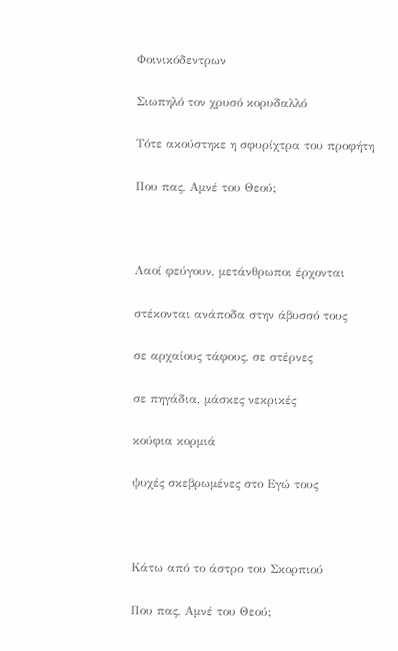Φοινικόδεντρων

Σιωπηλό τον χρυσό κορυδαλλό

Τότε ακούστηκε η σφυρίχτρα του προφήτη

Που πας, Αμνέ του Θεού;



Λαοί φεύγουν, μετάνθρωποι έρχονται

στέκονται ανάποδα στην άβυσσό τους

σε αρχαίους τάφους, σε στέρνες

σε πηγάδια, μάσκες νεκρικές

κούφια κορμιά

ψυχές σκεβρωμένες στο Εγώ τους



Κάτω από το άστρο του Σκορπιού

Που πας, Αμνέ του Θεού;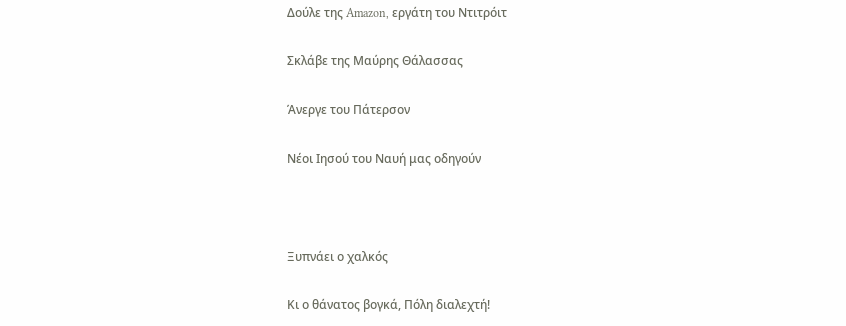Δούλε της Amazon, εργάτη του Ντιτρόιτ

Σκλάβε της Μαύρης Θάλασσας

Άνεργε του Πάτερσον

Νέοι Ιησού του Ναυή μας οδηγούν



Ξυπνάει ο χαλκός

Κι ο θάνατος βογκά, Πόλη διαλεχτή!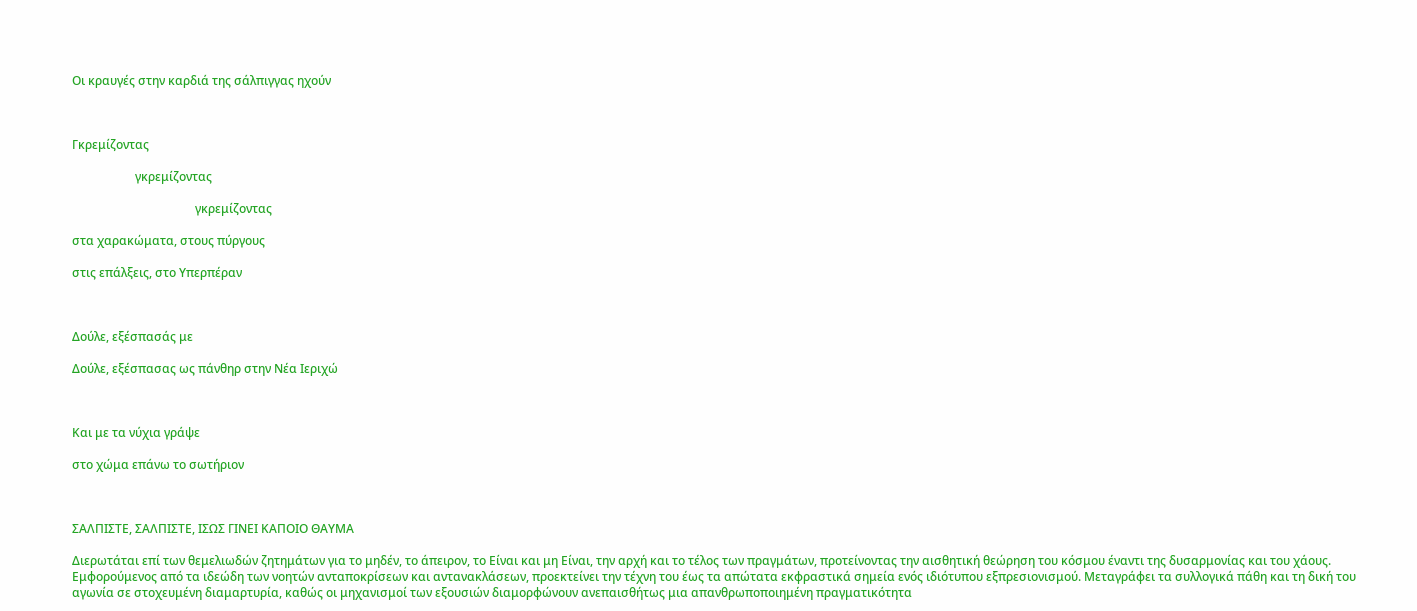Οι κραυγές στην καρδιά της σάλπιγγας ηχούν



Γκρεμίζοντας

                     γκρεμίζοντας

                                         γκρεμίζοντας

στα χαρακώματα, στους πύργους

στις επάλξεις, στο Υπερπέραν



Δούλε, εξέσπασάς με

Δούλε, εξέσπασας ως πάνθηρ στην Νέα Ιεριχώ



Και με τα νύχια γράψε

στο χώμα επάνω το σωτήριον



ΣΑΛΠΙΣΤΕ, ΣΑΛΠΙΣΤΕ, ΙΣΩΣ ΓΙΝΕΙ ΚΑΠΟΙΟ ΘΑΥΜΑ

Διερωτάται επί των θεμελιωδών ζητημάτων για το μηδέν, το άπειρον, το Είναι και μη Είναι, την αρχή και το τέλος των πραγμάτων, προτείνοντας την αισθητική θεώρηση του κόσμου έναντι της δυσαρμονίας και του χάους. Εμφορούμενος από τα ιδεώδη των νοητών ανταποκρίσεων και αντανακλάσεων, προεκτείνει την τέχνη του έως τα απώτατα εκφραστικά σημεία ενός ιδιότυπου εξπρεσιονισμού. Μεταγράφει τα συλλογικά πάθη και τη δική του αγωνία σε στοχευμένη διαμαρτυρία, καθώς οι μηχανισμοί των εξουσιών διαμορφώνουν ανεπαισθήτως μια απανθρωποποιημένη πραγματικότητα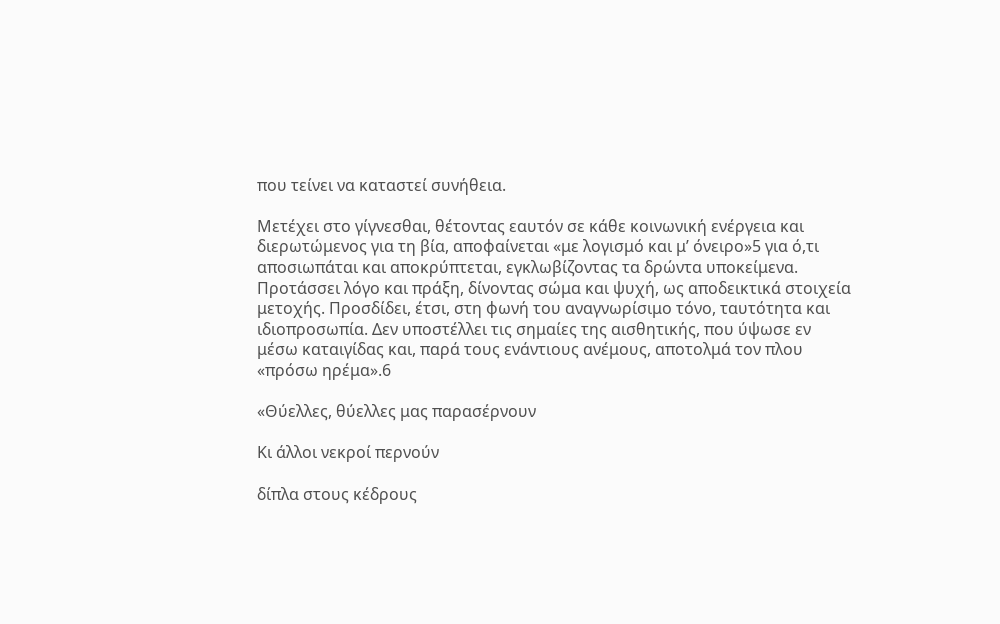που τείνει να καταστεί συνήθεια.

Μετέχει στο γίγνεσθαι, θέτοντας εαυτόν σε κάθε κοινωνική ενέργεια και διερωτώμενος για τη βία, αποφαίνεται «με λογισμό και μ’ όνειρο»5 για ό,τι αποσιωπάται και αποκρύπτεται, εγκλωβίζοντας τα δρώντα υποκείμενα. Προτάσσει λόγο και πράξη, δίνοντας σώμα και ψυχή, ως αποδεικτικά στοιχεία μετοχής. Προσδίδει, έτσι, στη φωνή του αναγνωρίσιμο τόνο, ταυτότητα και ιδιοπροσωπία. Δεν υποστέλλει τις σημαίες της αισθητικής, που ύψωσε εν μέσω καταιγίδας και, παρά τους ενάντιους ανέμους, αποτολμά τον πλου «πρόσω ηρέμα».6

«Θύελλες, θύελλες μας παρασέρνουν

Κι άλλοι νεκροί περνούν

δίπλα στους κέδρους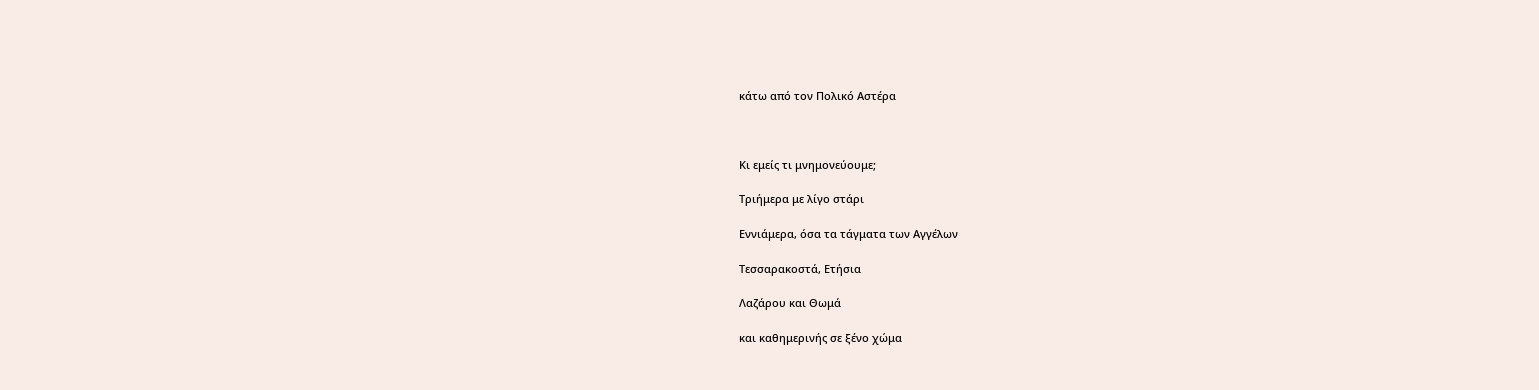κάτω από τον Πολικό Αστέρα



Κι εμείς τι μνημονεύουμε;

Τριήμερα με λίγο στάρι

Εννιάμερα, όσα τα τάγματα των Αγγέλων

Τεσσαρακοστά, Ετήσια

Λαζάρου και Θωμά

και καθημερινής σε ξένο χώμα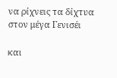να ρίχνεις τα δίχτυα στον μέγα Γενισέι

και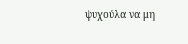ψυχούλα να μη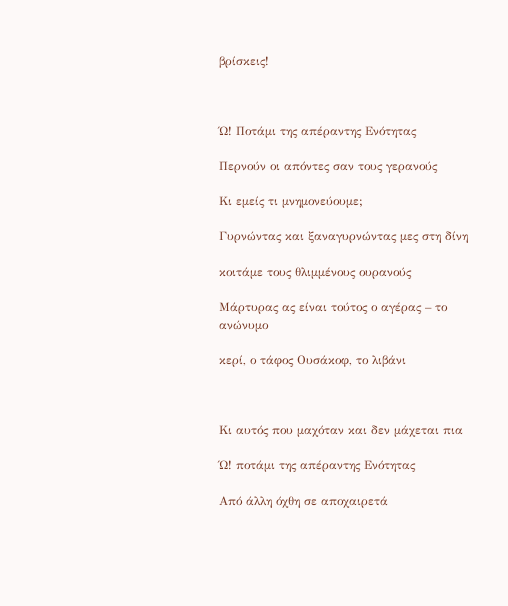βρίσκεις!



Ώ! Ποτάμι της απέραντης Ενότητας

Περνούν οι απόντες σαν τους γερανούς

Κι εμείς τι μνημονεύουμε;

Γυρνώντας και ξαναγυρνώντας μες στη δίνη

κοιτάμε τους θλιμμένους ουρανούς

Μάρτυρας ας είναι τούτος ο αγέρας – το ανώνυμο

κερί, ο τάφος Ουσάκοφ, το λιβάνι



Κι αυτός που μαχόταν και δεν μάχεται πια

Ώ! ποτάμι της απέραντης Ενότητας

Από άλλη όχθη σε αποχαιρετά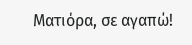Ματιόρα, σε αγαπώ!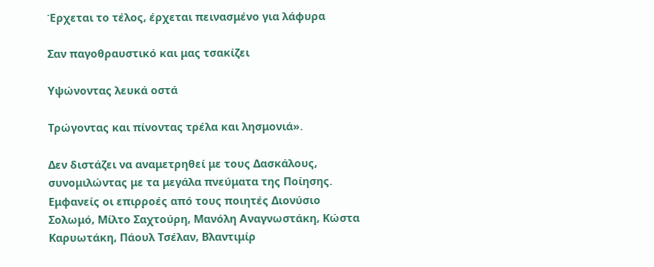Έρχεται το τέλος, έρχεται πεινασμένο για λάφυρα

Σαν παγοθραυστικό και μας τσακίζει

Υψώνοντας λευκά οστά

Τρώγοντας και πίνοντας τρέλα και λησμονιά».

Δεν διστάζει να αναμετρηθεί με τους Δασκάλους, συνομιλώντας με τα μεγάλα πνεύματα της Ποίησης. Εμφανείς οι επιρροές από τους ποιητές Διονύσιο Σολωμό, Μίλτο Σαχτούρη, Μανόλη Αναγνωστάκη, Κώστα Καρυωτάκη, Πάουλ Τσέλαν, Βλαντιμίρ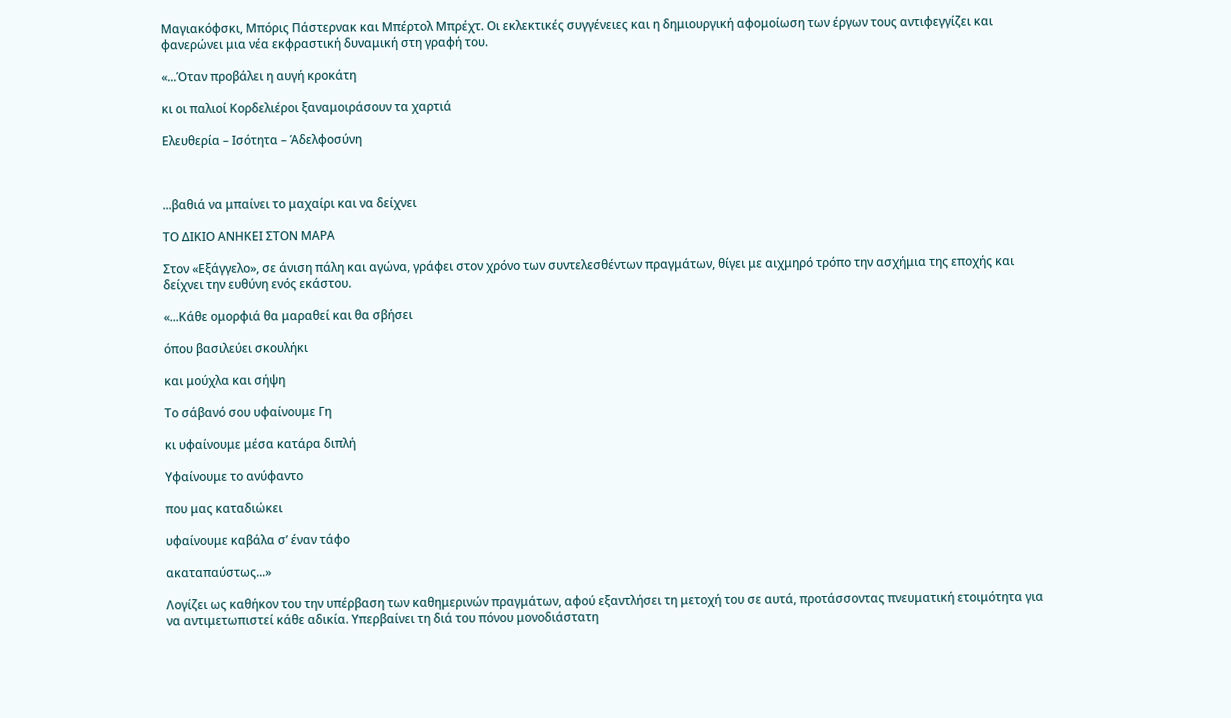Μαγιακόφσκι, Μπόρις Πάστερνακ και Μπέρτολ Μπρέχτ. Οι εκλεκτικές συγγένειες και η δημιουργική αφομοίωση των έργων τους αντιφεγγίζει και φανερώνει μια νέα εκφραστική δυναμική στη γραφή του.

«...Όταν προβάλει η αυγή κροκάτη

κι οι παλιοί Κορδελιέροι ξαναμοιράσουν τα χαρτιά

Ελευθερία – Ισότητα – Άδελφοσύνη



...βαθιά να μπαίνει το μαχαίρι και να δείχνει

ΤΟ ΔΙΚΙΟ ΑΝΗΚΕΙ ΣΤΟΝ ΜΑΡΑ

Στον «Εξάγγελο», σε άνιση πάλη και αγώνα, γράφει στον χρόνο των συντελεσθέντων πραγμάτων, θίγει με αιχμηρό τρόπο την ασχήμια της εποχής και δείχνει την ευθύνη ενός εκάστου.

«...Κάθε ομορφιά θα μαραθεί και θα σβήσει

όπου βασιλεύει σκουλήκι

και μούχλα και σήψη

Το σάβανό σου υφαίνουμε Γη

κι υφαίνουμε μέσα κατάρα διπλή

Υφαίνουμε το ανύφαντο

που μας καταδιώκει

υφαίνουμε καβάλα σ’ έναν τάφο

ακαταπαύστως...»

Λογίζει ως καθήκον του την υπέρβαση των καθημερινών πραγμάτων, αφού εξαντλήσει τη μετοχή του σε αυτά, προτάσσοντας πνευματική ετοιμότητα για να αντιμετωπιστεί κάθε αδικία. Υπερβαίνει τη διά του πόνου μονοδιάστατη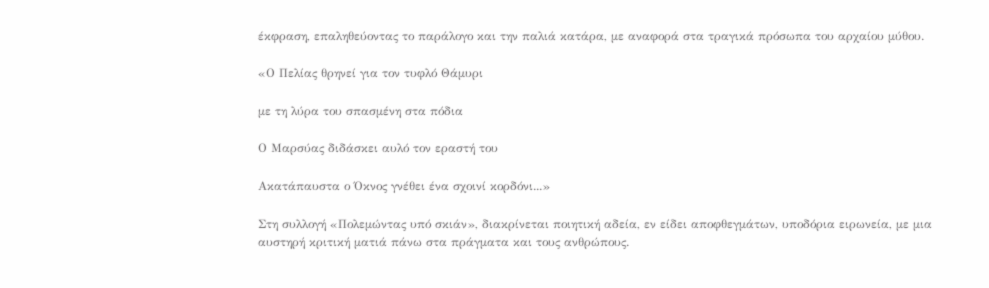έκφραση, επαληθεύοντας το παράλογο και την παλιά κατάρα, με αναφορά στα τραγικά πρόσωπα του αρχαίου μύθου.

«Ο Πελίας θρηνεί για τον τυφλό Θάμυρι

με τη λύρα του σπασμένη στα πόδια

Ο Μαρσύας διδάσκει αυλό τον εραστή του

Ακατάπαυστα ο Όκνος γνέθει ένα σχοινί κορδόνι...»

Στη συλλογή «Πολεμώντας υπό σκιάν», διακρίνεται ποιητική αδεία, εν είδει αποφθεγμάτων, υποδόρια ειρωνεία, με μια αυστηρή κριτική ματιά πάνω στα πράγματα και τους ανθρώπους.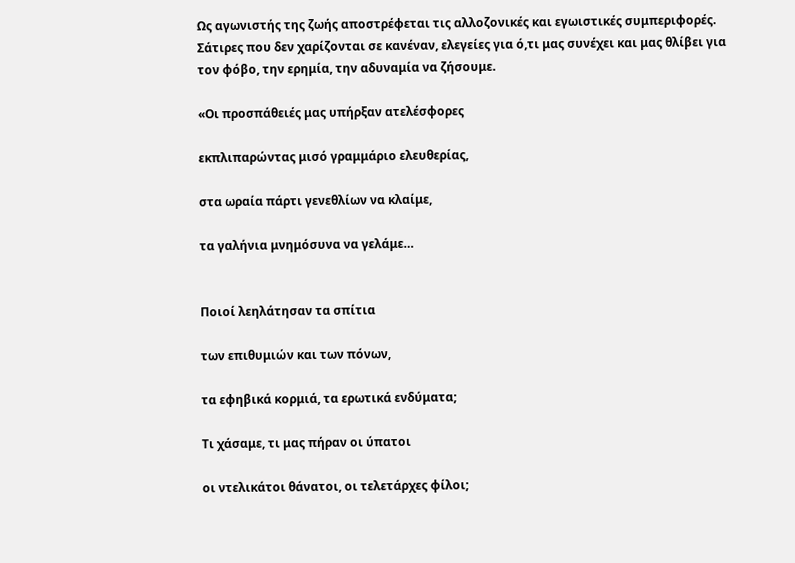Ως αγωνιστής της ζωής αποστρέφεται τις αλλοζονικές και εγωιστικές συμπεριφορές. Σάτιρες που δεν χαρίζονται σε κανέναν, ελεγείες για ό,τι μας συνέχει και μας θλίβει για τον φόβο, την ερημία, την αδυναμία να ζήσουμε.

«Οι προσπάθειές μας υπήρξαν ατελέσφορες

εκπλιπαρώντας μισό γραμμάριο ελευθερίας,

στα ωραία πάρτι γενεθλίων να κλαίμε,

τα γαλήνια μνημόσυνα να γελάμε…


Ποιοί λεηλάτησαν τα σπίτια

των επιθυμιών και των πόνων,

τα εφηβικά κορμιά, τα ερωτικά ενδύματα;

Τι χάσαμε, τι μας πήραν οι ύπατοι

οι ντελικάτοι θάνατοι, οι τελετάρχες φίλοι;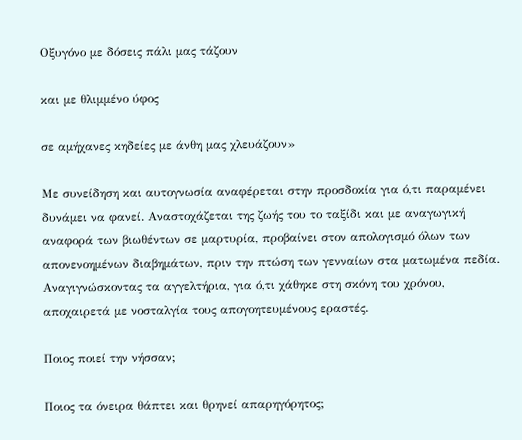Οξυγόνο με δόσεις πάλι μας τάζουν

και με θλιμμένο ύφος

σε αμήχανες κηδείες με άνθη μας χλευάζουν»

Με συνείδηση και αυτογνωσία αναφέρεται στην προσδοκία για ό,τι παραμένει δυνάμει να φανεί. Αναστοχάζεται της ζωής του το ταξίδι και με αναγωγική αναφορά των βιωθέντων σε μαρτυρία, προβαίνει στον απολογισμό όλων των απονενοημένων διαβημάτων, πριν την πτώση των γενναίων στα ματωμένα πεδία. Αναγιγνώσκοντας τα αγγελτήρια, για ό,τι χάθηκε στη σκόνη του χρόνου, αποχαιρετά με νοσταλγία τους απογοητευμένους εραστές.

Ποιος ποιεί την νήσσαν;

Ποιος τα όνειρα θάπτει και θρηνεί απαρηγόρητος;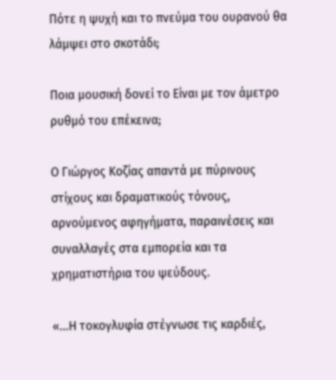Πότε η ψυχή και το πνεύμα του ουρανού θα λάμψει στο σκοτάδι;

Ποια μουσική δονεί το Είναι με τον άμετρο ρυθμό του επέκεινα;

Ο Γιώργος Κοζίας απαντά με πύρινους στίχους και δραματικούς τόνους, αρνούμενος αφηγήματα, παραινέσεις και συναλλαγές στα εμπορεία και τα χρηματιστήρια του ψεύδους.

«...Η τοκογλυφία στέγνωσε τις καρδιές,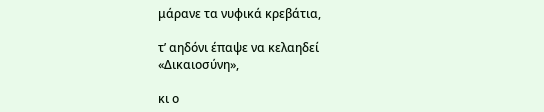μάρανε τα νυφικά κρεβάτια,

τ’ αηδόνι έπαψε να κελαηδεί «Δικαιοσύνη»,

κι ο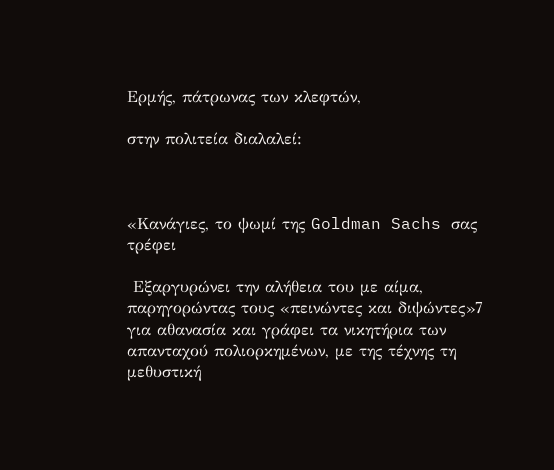Ερμής, πάτρωνας των κλεφτών,

στην πολιτεία διαλαλεί:



«Κανάγιες, το ψωμί της Goldman Sachs σας τρέφει

 Εξαργυρώνει την αλήθεια του με αίμα, παρηγορώντας τους «πεινώντες και διψώντες»7 για αθανασία και γράφει τα νικητήρια των απανταχού πολιορκημένων, με της τέχνης τη μεθυστική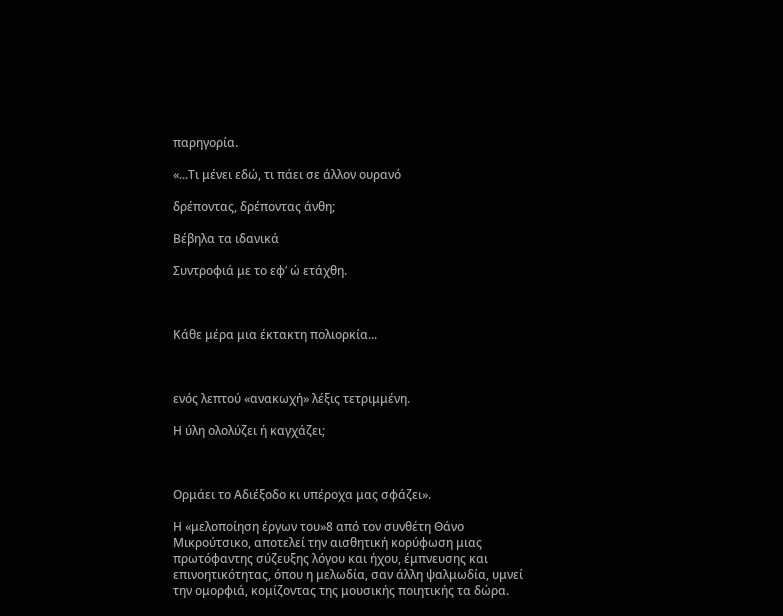παρηγορία.

«...Τι μένει εδώ, τι πάει σε άλλον ουρανό

δρέποντας, δρέποντας άνθη;

Βέβηλα τα ιδανικά

Συντροφιά με το εφ’ ώ ετάχθη.



Κάθε μέρα μια έκτακτη πολιορκία...



ενός λεπτού «ανακωχή» λέξις τετριμμένη.

Η ύλη ολολύζει ή καγχάζει;



Ορμάει το Αδιέξοδο κι υπέροχα μας σφάζει».

Η «μελοποίηση έργων του»8 από τον συνθέτη Θάνο Μικρούτσικο, αποτελεί την αισθητική κορύφωση μιας πρωτόφαντης σύζευξης λόγου και ήχου, έμπνευσης και επινοητικότητας, όπου η μελωδία, σαν άλλη ψαλμωδία, υμνεί την ομορφιά, κομίζοντας της μουσικής ποιητικής τα δώρα.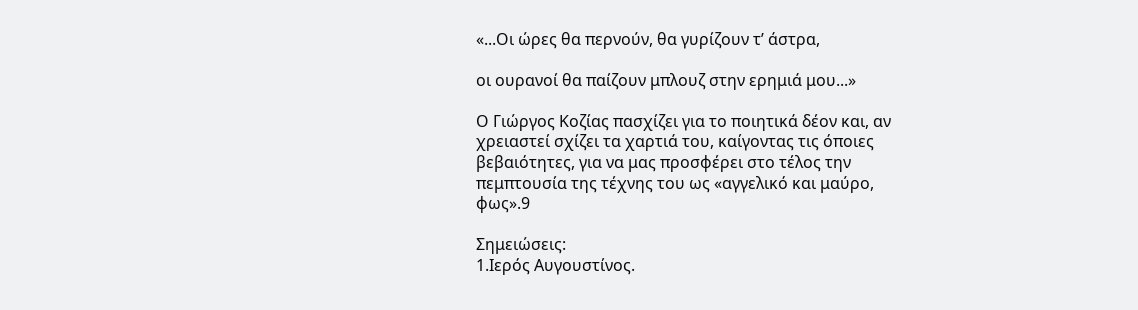«...Οι ώρες θα περνούν, θα γυρίζουν τ’ άστρα,

οι ουρανοί θα παίζουν μπλουζ στην ερημιά μου...»

Ο Γιώργος Κοζίας πασχίζει για το ποιητικά δέον και, αν χρειαστεί σχίζει τα χαρτιά του, καίγοντας τις όποιες βεβαιότητες, για να μας προσφέρει στο τέλος την πεμπτουσία της τέχνης του ως «αγγελικό και μαύρο, φως».9

Σημειώσεις:
1.Ιερός Αυγουστίνος.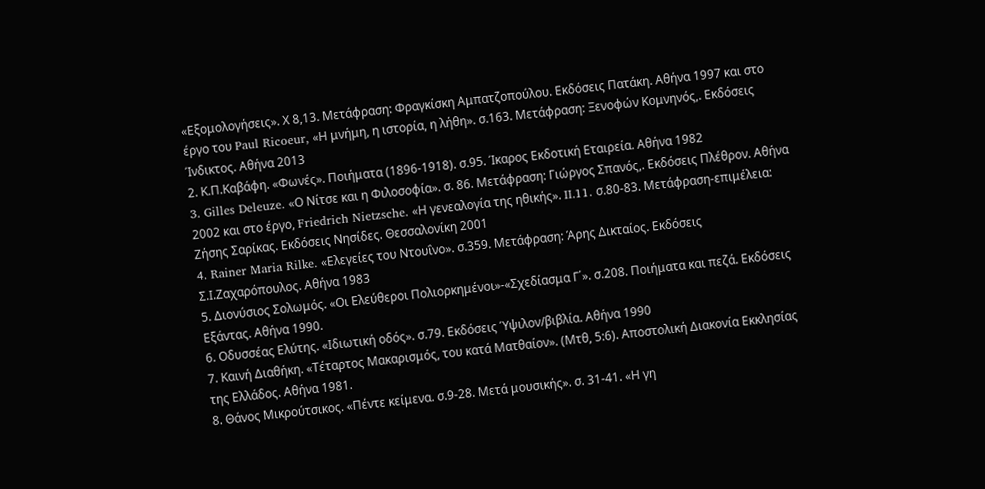«Εξομολογήσεις». Χ 8,13. Μετάφραση: Φραγκίσκη Αμπατζοπούλου. Εκδόσεις Πατάκη. Αθήνα 1997 και στο έργο του Paul Ricoeur, «Η μνήμη, η ιστορία, η λήθη». σ.163. Μετάφραση: Ξενοφών Κομνηνός,. Εκδόσεις Ίνδικτος. Αθήνα 2013
2. Κ.Π.Καβάφη. «Φωνές». Ποιήματα (1896-1918). σ.95. Ίκαρος Εκδοτική Εταιρεία. Αθήνα 1982
3. Gilles Deleuze. «Ο Νίτσε και η Φιλοσοφία». σ. 86. Μετάφραση: Γιώργος Σπανός,. Εκδόσεις Πλέθρον. Αθήνα 2002 και στο έργο, Friedrich Nietzsche. «Η γενεαλογία της ηθικής». II.11. σ.80-83. Μετάφραση-επιμέλεια: Ζήσης Σαρίκας. Εκδόσεις Νησίδες. Θεσσαλονίκη 2001
4. Rainer Maria Rilke. «Ελεγείες του Ντουΐνο». σ.359. Μετάφραση: Άρης Δικταίος. Εκδόσεις Σ.Ι.Ζαχαρόπουλος. Αθήνα 1983
5. Διονύσιος Σολωμός. «Οι Ελεύθεροι Πολιορκημένοι»-«Σχεδίασμα Γ΄». σ.208. Ποιήματα και πεζά. Εκδόσεις Εξάντας. Αθήνα 1990.
6. Οδυσσέας Ελύτης. «Ιδιωτική οδός». σ.79. Εκδόσεις Ύψιλον/βιβλία. Αθήνα 1990
7. Καινή Διαθήκη. «Τέταρτος Μακαρισμός, του κατά Ματθαίον». (Μτθ, 5:6). Αποστολική Διακονία Εκκλησίας της Ελλάδος. Αθήνα 1981.
8. Θάνος Μικρούτσικος. «Πέντε κείμενα. σ.9-28. Μετά μουσικής». σ. 31-41. «Η γη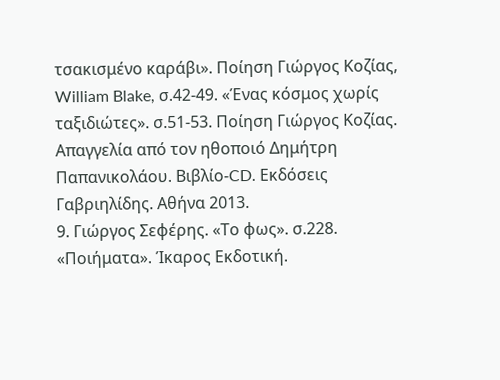τσακισμένο καράβι». Ποίηση Γιώργος Κοζίας, William Blake, σ.42-49. «Ένας κόσμος χωρίς ταξιδιώτες». σ.51-53. Ποίηση Γιώργος Κοζίας. Απαγγελία από τον ηθοποιό Δημήτρη Παπανικολάου. Βιβλίο-CD. Εκδόσεις Γαβριηλίδης. Αθήνα 2013.
9. Γιώργος Σεφέρης. «Το φως». σ.228. «Ποιήματα». Ίκαρος Εκδοτική.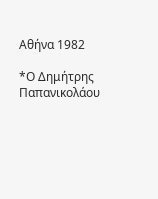Αθήνα 1982

*Ο Δημήτρης Παπανικολάου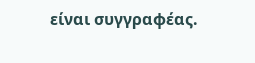είναι συγγραφέας.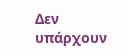Δεν υπάρχουν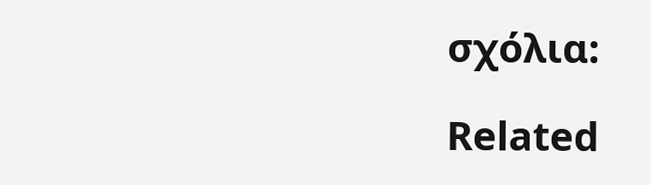σχόλια:

Related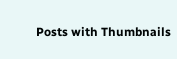Posts with Thumbnails